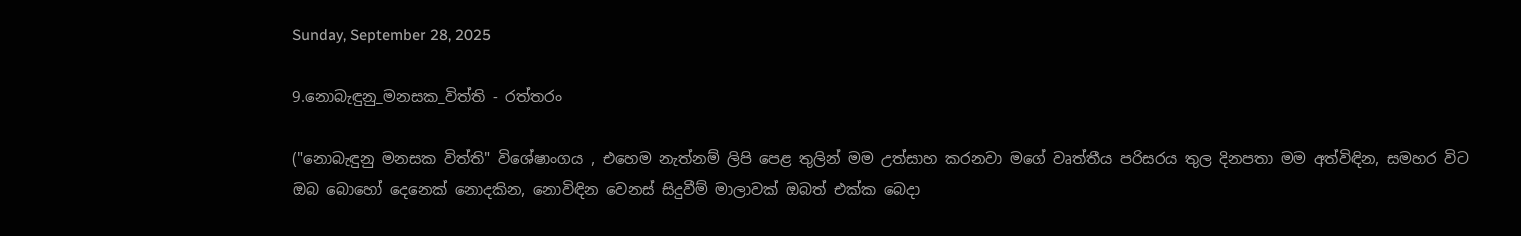Sunday, September 28, 2025

9.නොබැඳුනු_මනසක_විත්ති - රත්තරං

("නොබැඳුනු මනසක විත්ති" විශේෂාංගය , එහෙම නැත්නම් ලිපි පෙළ තුලින් මම උත්සාහ කරනවා ම‍ගේ වෘත්තීය පරිසරය තුල දිනපතා මම අත්විඳින, සමහර විට ඔබ බොහෝ දෙනෙක් නොදකින, නොවිඳින වෙනස් සිදුවීම් මාලාවක් ඔබත් එක්ක බෙදා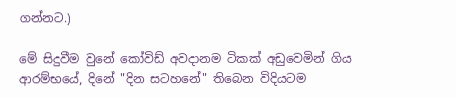ගන්නට.)

මේ සිදුවීම වුනේ කෝවිඩ් අවදානම ටිකක් අඩුවෙමින් ගිය ආරම්භ‍යේ, දිනේ "දින සටහනේ" තිබෙන විදියටම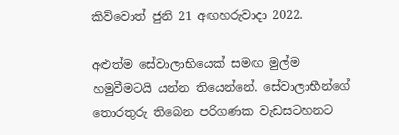කිව්වොත් ජුනි 21 අඟහරුවාදා 2022.

අළුත්ම සේවාලාභියෙක් සමඟ මුල්ම හමුවීමටයි යන්න තියෙන්නේ. සේවාලාභීන්‍ගේ තොරතුරු තිබෙන පරිගණක වැඩසටහනට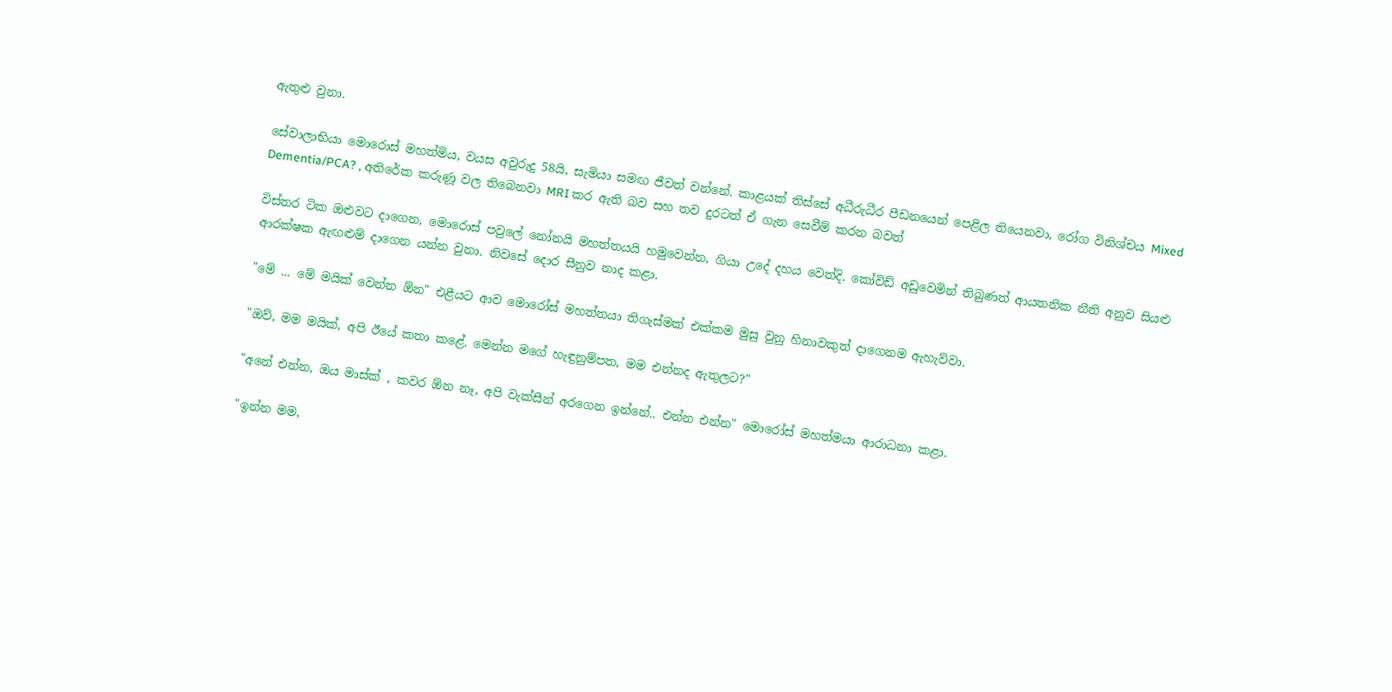ඇතුළු වුනා.

සේවාලාභියා මොරොස් මහත්මිය, වයස අවුරුදු 58යි, සැමියා සමඟ ජීවත් වන්නේ. කාළයක් තිස්සේ අධීරුධීර පීඩනයෙන් පෙළිල තියෙනවා, රෝග විනිශ්චය Mixed Dementia/PCA? , අති‍රේක කරුණූ වල තිබෙනවා MRI කර ඇති බව සහ තව දුරටත් ඒ ගැන සෙවීම් කරන බවත්

විස්තර ටික ඔළුවට දාගෙන, මොරොස් පවුලේ නෝනයි මහත්තයයි හමුවෙන්න, ගියා උදේ දහය වෙත්දි. කෝවිඩ් අඩුවෙමින් තිබුණත් ආයතනික නීති අනුව සියළු ආරක්ෂක ඇඟළුම් දාගෙන යන්න වුනා. නිවසේ දොර සීනුව නාද කළා.

"මේ ... මේ මයික් වෙන්න ඕන" එළීයට ආව මොරෝස් මහත්තයා තිගැස්මක් එක්කම මුසු වුනු හිනාවකුත් දාගෙනම ඇහැව්වා.

"ඔව්, මම මයික්, අපි ඊයේ කතා කළේ. මෙන්න මගේ හැඳුනුම්පත, මම එන්නද ඇතුලට?"

"අනේ එන්න, ඔය මාස්ක් , කවර ඕන නෑ, අපි වැක්සීන් අරගෙන ඉන්නේ.. එන්න එන්න" මොරෝස් මහත්මයා ආරාධනා කළා.

"ඉන්න මම,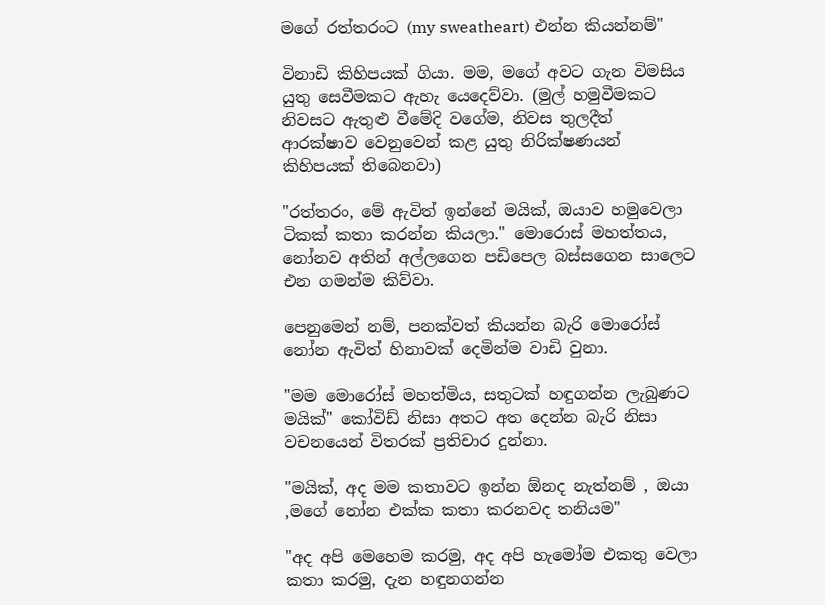ම‍ගේ රත්තරංට (my sweatheart) එන්න කියන්නම්"

විනාඩි කිහිපයක් ගියා. මම, මගේ අවට ගැන විමසිය යුතු සෙවීමකට ඇහැ යෙදෙව්වා. (මුල් හමුවීමකට නිවසට ඇතුළු වීමේදි වගේම, නිවස තුලදීත් ආරක්ෂාව වෙනුවෙන් කළ යුතු නිරික්ෂණයන් කිහිපයක් තිබෙනවා)

"රත්තරං, මේ ඇවිත් ඉන්නේ මයික්, ඔයාව හමුවෙලා ටිකක් කතා කරන්න කියලා." මොරොස් මහත්තය, නෝනව අතින් අල්ලගෙන පඩිපෙල බස්සගෙන සාලෙට එන ගමන්ම කිව්වා.

පෙනුමෙන් නම්, පනක්වත් කියන්න බැරි මොරෝස් නෝන ඇවිත් හිනාවක් දෙමින්ම වාඩි වුනා.

"මම මොරෝස් මහත්මිය, සතුටක් හඳුගන්න ලැබුණට මයික්" කෝවිඩ් නිසා අතට අත දෙන්න බැරි නිසා වචනයෙන් විතරක් ප්‍රතිචාර දුන්නා.

"මයික්, අද මම කතාවට ඉන්න ඕනද නැත්නම් , ඔයා ,මගේ නෝන එක්ක කතා කරනවද තනියම"

"අද අපි මෙහෙම කරමු, අද අපි හැමෝම එකතු වෙලා කතා කරමු, දැන හඳුනගන්න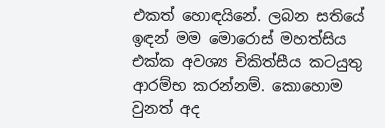එකත් හොඳයිනේ. ලබන සතියේ ඉඳන් මම මොරොස් මහත්සිය එක්ක අවශ්‍ය චිකිත්සීය කටයුතු ආරම්භ කරන්නම්. කොහොම වුනත් අද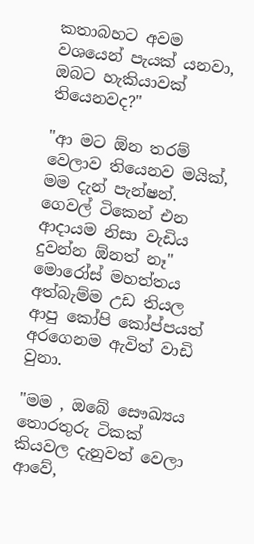කතාබහට අවම වශයෙන් පැයක් යනවා, ඔබට හැකියාවක් තියෙනවද?"

"ආ මට ඕන තරම් වෙලාව තියෙනව මයික්, මම දැන් පැන්ෂන්. ගෙවල් ටිකෙන් එන ආදායම නිසා වැඩිය දුවන්න ඕනත් නෑ" මොරෝස් මහත්තය අත්බැම්ම උඩ තියල ආපු කෝපි කෝප්පයත් අරගෙනම ඇවිත් වාඩි වුනා.

"මම , ඔබේ සෞඛ්‍යය තොරතුරු ටිකක් කියවල දැනුවත් වෙලා ආවේ,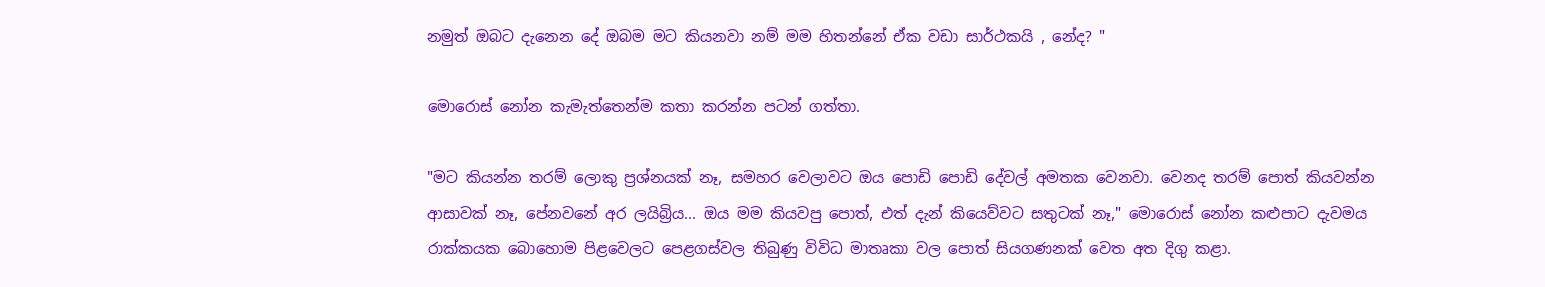නමුත් ඔබට දැනෙන දේ ඔබම මට කියනවා නම් මම හිතන්නේ ඒක වඩා සාර්ථකයි , නේද? "

මොරොස් නෝන කැමැත්තෙන්ම කතා කරන්න පටන් ගත්තා.

"මට කියන්න තරම් ලොකු ප්‍රශ්නයක් නෑ, සමහර වෙලාවට ඔය පොඩි පොඩි දේවල් අමතක වෙනවා. වෙනද තරම් පොත් කියවන්න ආසාවක් නෑ, පේනවනේ අර ලයිබ්‍රිය... ඔය මම කියවපු පොත්, එත් දැන් කියෙව්වට සතුටක් නෑ," මොරොස් නෝන කළුපාට දැවමය රාක්කයක බොහොම පිළවෙලට පෙළගස්වල තිබුණු විවිධ මාතෘකා වල පොත් සියගණනක් වෙත අත දිගු කළා.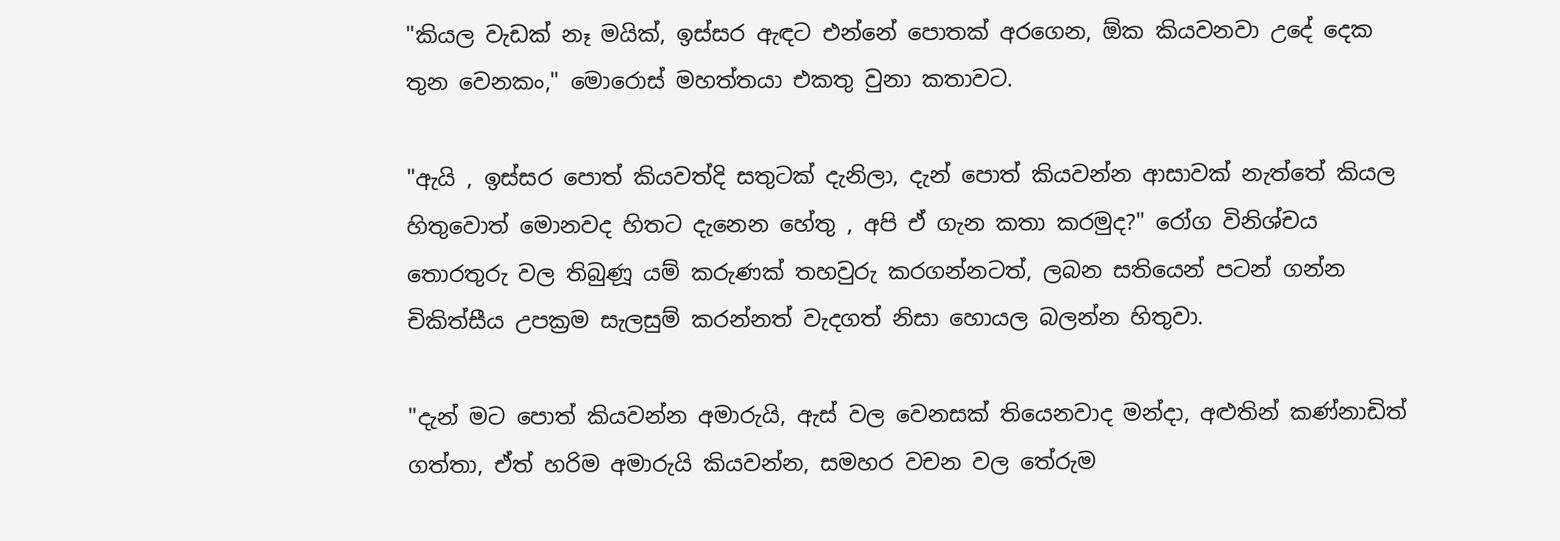"කියල වැඩක් නෑ මයික්, ඉස්සර ඇඳට එන්නේ පොතක් අරගෙන, ඕක කියවනවා උදේ දෙක තුන වෙනකං," මොරෙ‍ාස් මහත්තයා එකතු වුනා කතාවට.

"ඇයි , ඉස්සර පොත් කියවත්දි සතුටක් දැනිලා, දැන් පොත් කියවන්න ආසාවක් නැත්තේ කියල හිතුවොත් මොනවද හිතට දැනෙන හේතු , අපි ඒ ගැන කතා කරමුද?" රෝග විනිශ්චය තොරතුරු වල තිබුණූ යම් කරුණක් තහවුරු කරගන්නටත්, ලබන සතියෙන් පටන් ගන්න චිකිත්සීය උපක්‍රම සැලසුම් කරන්නත් වැදගත් නිසා හොයල බලන්න හිතුවා.

"දැන් මට පොත් කියවන්න අමාරුයි, ඇස් වල වෙනසක් තියෙනවාද මන්දා, අළුතින් කණ්නාඩිත් ගත්තා, ඒත් හරිම අමාරුයි කියවන්න, සමහර වචන වල තේරුම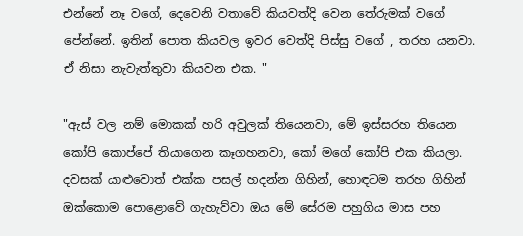එන්‍නේ නෑ වගේ, දෙවෙනි වතාවේ කියවත්දි වෙන‍ තේරුමක් වගේ පේන්නේ. ඉතින් පොත කියවල ඉවර වෙත්දි පිස්සු වගේ , තරහ යනවා. ඒ නිසා නැවැත්තුවා කියවන එක. "

"ඇස් වල නම් මොකක් හරි අවුලක් තියෙනවා, මේ ඉස්සරහ ‍තියෙන කෝපි ‍කොප්පේ තියාගෙන කෑගහනවා, කෝ මගේ කෝපි එක කියලා. දවසක් යාළුවොත් එක්ක පසල් හදන්න ගිහින්, හොඳටම තරහ ගිහින් ඔක්කොම පොළොවේ ගැහැව්වා ඔය මේ සේරම පහුගිය මාස පහ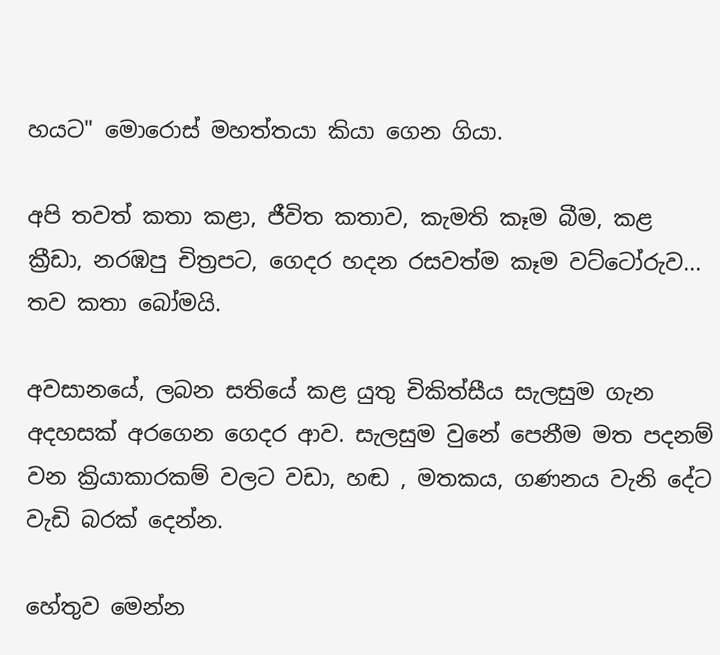හයට" මොරොස් මහත්තයා කියා ගෙන ගියා.

අපි තවත් කතා කළා, ජීවිත කතාව, කැමති ‍කෑම බීම, කළ ක්‍රීඩා, නරඹපු චිත්‍රපට, ගෙදර හදන රසවත්ම කෑම වට්ටෝරුව... තව කතා බෝමයි.

අවසානයේ, ලබන සතියේ කළ යුතු චිකිත්සීය සැලසුම ගැන අදහසක් අරගෙන ගෙදර ආව. සැලසුම වුනේ පෙනීම මත පදනම් වන ක්‍රියාකාරකම් වලට වඩා, හඬ , මතකය, ගණනය වැනි දේට වැඩි බරක් දෙන්න.

හේතුව මෙන්න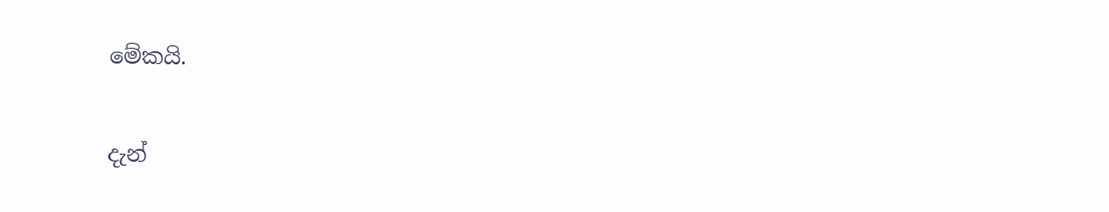මේකයි.

දැන්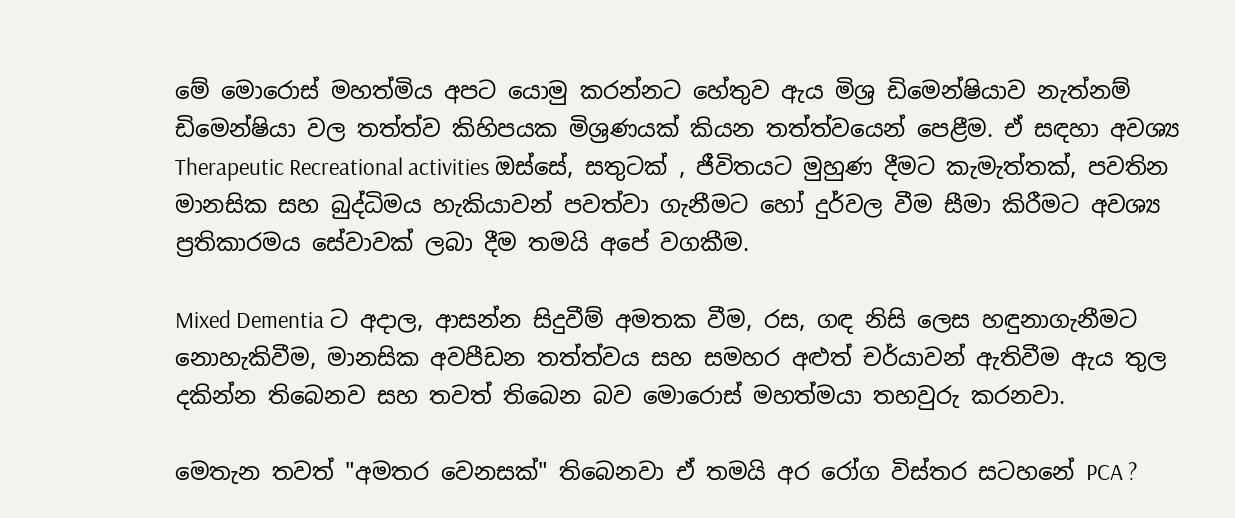මේ මොරොස් මහත්මිය අපට යොමු කරන්නට හේතුව ඇය මිශ්‍ර ඩිමෙන්ෂියාව නැත්නම් ඩිමෙන්ෂියා වල තත්ත්ව කිහිපයක මිශ්‍රණයක් කියන තත්ත්වයෙන් පෙළීම. ඒ සඳහා අවශ්‍ය Therapeutic Recreational activities ඔස්සේ, සතුටක් , ජීවිතයට මුහුණ දීමට කැමැත්තක්, පවතින මානසික සහ බුද්ධිමය හැකියාවන් පවත්වා ගැනීමට හෝ දුර්වල වීම සීමා කිරීමට අවශ්‍ය ප්‍රතිකාරමය සේවාවක් ලබා දීම තමයි අපේ වගකීම.

Mixed Dementia ට අදාල, ආසන්න සිදුවීම් අමතක වීම, රස, ගඳ නිසි ලෙස හඳුනාගැනීමට නොහැකිවීම, මානසික අවපීඩන තත්ත්වය සහ සමහර අළුත් චර්යාවන් ඇතිවීම ඇය තුල දකින්න තිබෙනව සහ තවත් තිබෙන බව මොරොස් මහත්මයා තහවුරු කරනවා.

මෙතැන තවත් "අමතර වෙනසක්" තිබෙනවා ඒ තමයි අර රෝග විස්තර සටහනේ PCA ?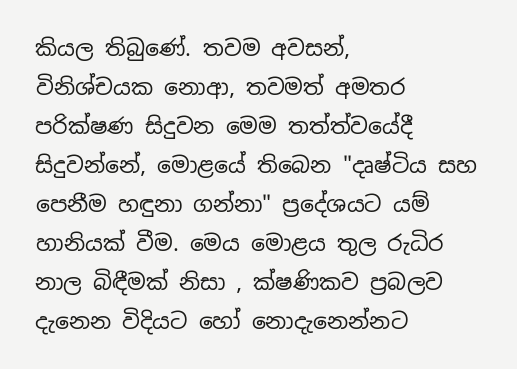කියල තිබුණේ. තවම අවසන්, විනිශ්චයක ‍නොආ, තවමත් අමතර පරික්ෂණ සිදුවන මෙම තත්ත්වයේදී සිදුවන්නේ, මොළයේ තිබෙන "දෘෂ්ටිය සහ පෙනීම හඳුනා ගන්නා" ප්‍රදේශයට යම් හානියක් වීම. මෙය මොළය තුල රුධිර නාල බිඳීමක් නිසා , ක්ෂණිකව ප්‍රබලව දැනෙන විදියට හෝ නොදැනෙන්නට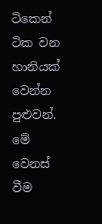ටිකෙන් ටික වන හානියක් වෙන්න පුළුවන්. මේ වෙනස් වීම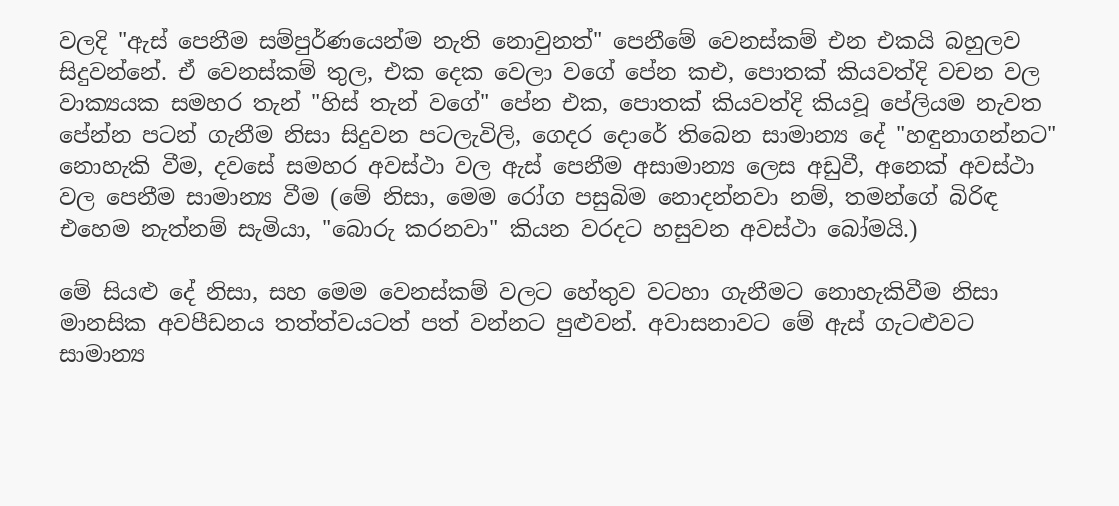වලදි "ඇස් පෙනීම සම්පුර්ණයෙන්ම නැති නොවුනත්" පෙනීමේ වෙනස්කම් එන එකයි බහුලව සිදුවන්නේ. ඒ වෙනස්කම් තුල, එක දෙක වෙලා වගේ පේන කඑ, පොතක් කියවත්දි වචන වල වාක්‍යයක සමහර තැන් "හිස් තැන් වගේ" පේන එක, පොතක් කියවත්දි ‍කියවූ පේලියම නැවත පේන්න පටන් ගැනීම නිසා සිදුවන පටලැවිලි, ගෙදර දොරේ තිබෙන සාමාන්‍ය දේ "හඳුනාගන්නට" නොහැකි වීම, දවසේ සමහර අවස්ථා වල ඇස් පෙනීම අසාමාන්‍ය ලෙස අඩුවී, අනෙක් අවස්ථා වල පෙනීම සාමාන්‍ය වීම (මේ නිසා, මෙම රෝග පසුබිම නොදන්නවා නම්, තමන්ගේ බිරිඳ එහෙම නැත්නම් සැමියා, "බොරු කරනවා" කියන වරදට හසුවන අවස්ථා බෝමයි.)

මේ සියළු දේ නිසා, සහ මෙම වෙනස්කම් වලට හේතුව වටහා ගැනීමට නොහැකිවීම නිසා මානසික අවපීඩනය තත්ත්වයටත් පත් වන්නට පුළුවන්. අවාසනාවට මේ ඇස් ගැටළුවට සාමාන්‍ය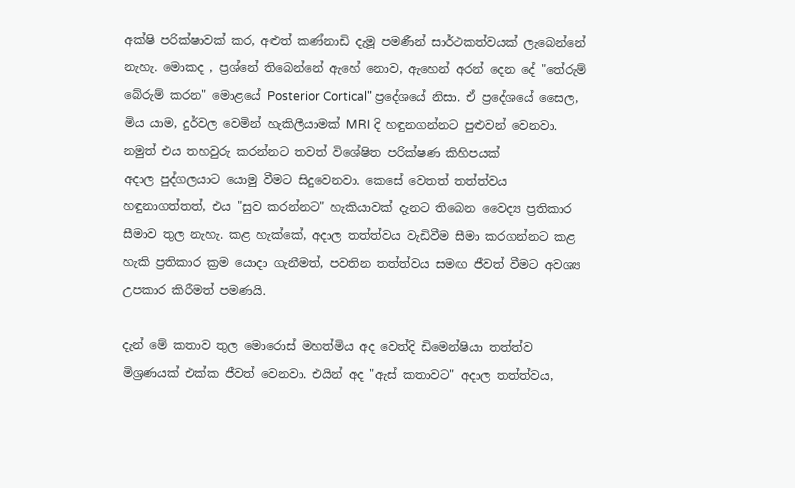අක්ෂි පරික්ෂාවක් කර, අළුත් කණ්නාඩි දැමූ පමණීන් සාර්ථකත්වයක් ලැබෙන්නේ නැහැ. මොකද , ප්‍රශ්නේ තිබෙන්නේ ඇහේ නොව, ඇහෙන් අරන් දෙන දේ ‍"තේරුම් බේරුම් කරන" මොළයේ Posterior Cortical" ප්‍රදේශයේ නිසා. ඒ ප්‍රදේශයේ සෛල, මිය යාම, දුර්වල වෙමින් හැකිලීයාමක් MRI දි හඳුනගන්නට පුළුවන් වෙනවා. නමුත් එය තහවුරු කරන්නට තවත් විශේෂිත පරික්ෂණ කිහිපයක් අදාල ‍පුද්ගලයාට යොමු වීමට සිදුවෙනවා. කෙසේ වෙතත් තත්ත්වය හඳුනාගත්තත්, එය "සුව කරන්නට" හැකියාවක් දැනට තිබෙන වෛද්‍ය ප්‍රතිකාර සීමාව තුල නැහැ. කළ හැක්කේ, අදාල තත්ත්වය වැඩිවීම සීමා කරගන්නට කළ හැකි ප්‍රතිකාර ක්‍රම යොදා ගැනීමත්, පවතින තත්ත්වය සමඟ ජීවත් වීමට අවශ්‍ය උපකාර කිරීමත් පමණයි.

දැන් මේ කතාව තුල මොරොස් මහත්මිය අද වෙත්දි ඩිමෙන්ෂියා තත්ත්ව මිශ්‍රණයක් එක්ක ජීවත් වෙනවා. එයින් අද "ඇස් කතාවට" අදාල තත්ත්වය,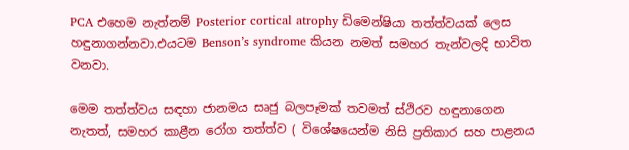PCA එහෙම නැත්නම් Posterior cortical atrophy ඩිමෙන්ෂියා තත්ත්වයක් ලෙස හඳුනාගන්නවා.එයටම Benson’s syndrome කියන නමත් සමහර තැන්වලදි භාවිත වනවා.

මෙම තත්ත්වය සඳහා ජානමය සෘජු බලපෑමක් තවමත් ස්ථිරව හඳුනාගෙන නැතත්, සමහර කාළීන රෝග තත්ත්ව ( විශේෂයෙන්ම නිසි ප්‍රතිකාර සහ පාළනය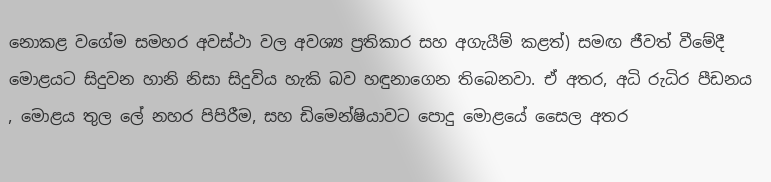නොකළ වගේම සමහර අවස්ථා වල අවශ්‍ය ප්‍රතිකාර සහ අගැයීම් කළත්) සමඟ ජීවත් වීමේදී මොළයට සිදුවන හානි නිසා සිදුවිය හැකි බව හඳුනාගෙන තිබෙනවා. ඒ අතර, අධි රුධිර පීඩනය , මොළය තුල ලේ නහර පිපිරීම, සහ ඩිමෙන්ෂියාවට පොදු මොළයේ සෛල අතර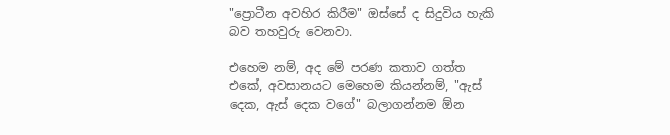"ප්‍රොටීන අවහිර කිරීම" ඔස්සේ ද සිදුවිය හැකි බව තහවුරු වෙනවා.

එහෙම නම්, අද මේ පරණ කතාව ගත්ත එකේ, අවසානයට මෙහෙම කියන්නම්, "ඇස් දෙක, ඇස් දෙක වගේ" බලාගන්නම ඕන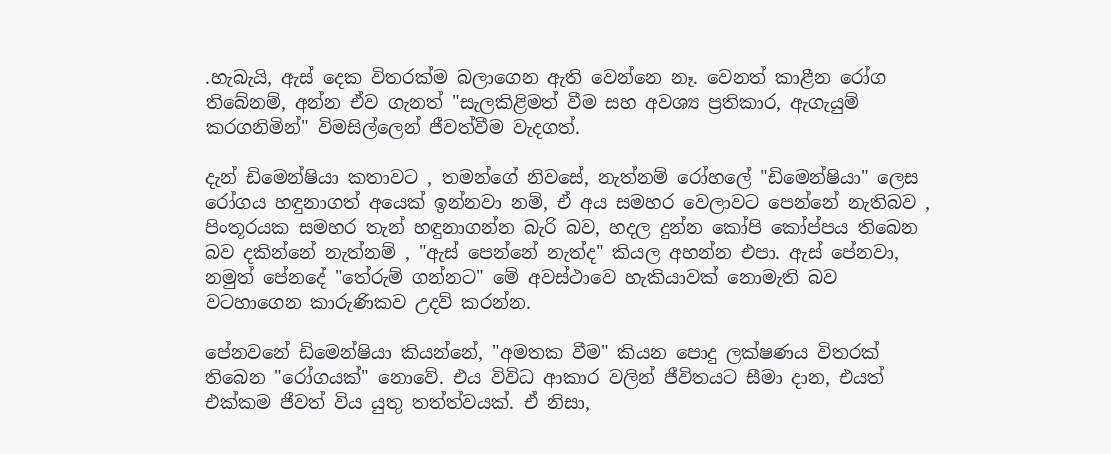.හැබැයි, ඇස් දෙක විතරක්ම බලාගෙන ඇති වෙන්‍නෙ නෑ. වෙනත් කාළීන රෝග තිබේනම්, අන්න ඒව ගැනත් "සැලකිළිමත් වීම සහ අවශ්‍ය ප්‍රතිකාර, ඇගැයුම් කරගනිමින්" විමසිල්ලෙන් ජීවත්වීම වැදගත්.

දැන් ඩිමෙන්ෂියා කතාවට , තමන්ගේ නිවසේ, නැත්නම් රෝහලේ "ඩිමෙන්ෂියා" ලෙස රෝගය හඳුනාගත් අයෙක් ඉන්නවා නම්, ඒ අය සමහර වෙලාවට පෙන්නේ නැතිබව , පිංතූරයක සමහර තැන් හඳුනාගන්න බැරි බව, හදල දුන්න කෝපි කෝප්පය තිබෙන බව දකින්නේ නැත්නම් , "ඇස් පෙන්නේ නැත්ද" කියල අහන්න එපා. ඇස් පේනවා, නමුත් පේනදේ "තේරුම් ගන්නට" මේ අවස්ථාව‍ෙ හැකියාවක් නොමැති බව වටහාගෙන කාරුණිකව උදව් කරන්න.

පේනවනේ ඩිමෙන්ෂියා කියන්නේ, "අමතක වීම" කියන පොදු ලක්ෂණය විතරක් තිබෙන ‍"රෝගයක්" නොවේ. එය විවිධ ආකාර වලින් ජීවිතයට සීමා දාන, එයත් එක්කම ජීවත් විය යුතු තත්ත්වයක්. ඒ නිසා,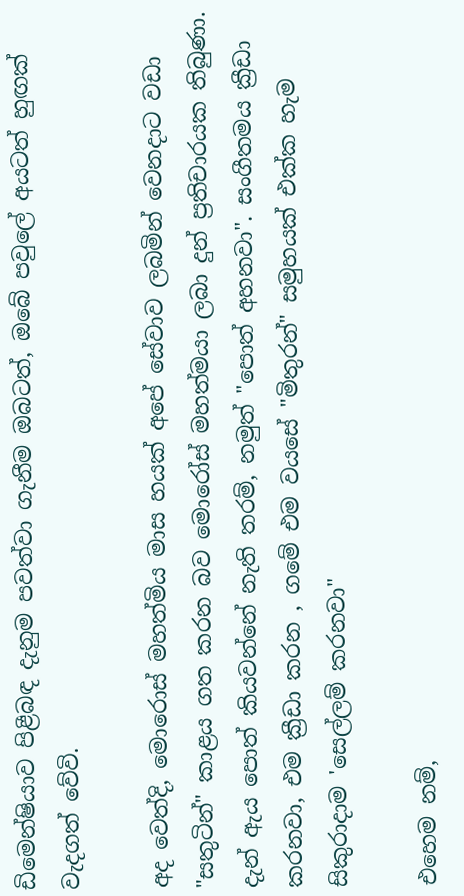ඩිමෙන්ෂියාව පිළීබඳ දැනුම පවත්වා ගැනීම ඔබටත්, ඔබේ පවුලේ අයටත් හුඟක් වැදගත් වේවි.

අද වෙත්දි, මො‍රොස් මහත්මිය මාස හයක් අපේ සේවාව ලබමින් වෙනදාට වඩා "සතුටින්" කාළය ගත කරන බව මොරෝස් මහත්මයා ලබා දුන් ප්‍රතිචාරයක තිබුණා. දැන් ඇය පොත් කියවන්නේ නැති තරම්, නමුත් "පොත් අහනවා". සංගීතමය ක්‍රීඩා කරනවා, එම ක්‍රීඩා කරන , ගමේ එම වයසේ "මිතුරන්" සමුහයක් එක්ක හැම සිකුරාදාම 'සෙල්ලම් කරනවා"

එහෙම නම්,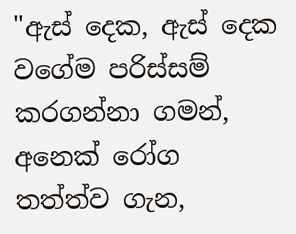"ඇස් දෙක, ඇස් දෙක වගේම පරිස්සම් කරගන්නා ගමන්, අනෙක් රෝග තත්ත්ව ගැන,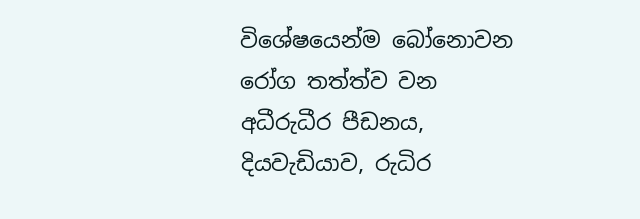විශේෂයෙන්ම බෝනොවන රෝග තත්ත්ව වන අධීරුධීර පීඩනය, දියවැඩියාව, රුධිර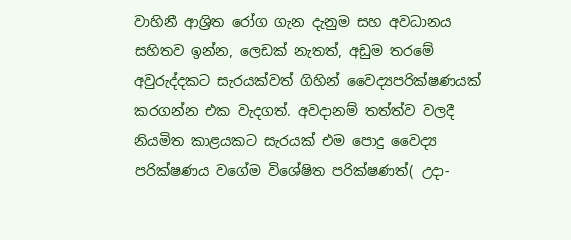වාහිනී ආශ්‍රිත රෝග ගැන දැනුම සහ අවධානය සහිතව ඉන්න, ලෙඩක් නැතත්, අඩුම තරමේ අවුරුද්දකට සැරයක්වත් ගිහින් වෛද්‍යපරික්ෂණයක් කරගන්න එක වැදගත්. අවදානම් තත්ත්ව වලදී නියමිත කාළයකට සැරයක් එම පොදු වෛද්‍ය පරික්ෂණය වගේම විශේෂිත පරික්ෂණත්( උදා-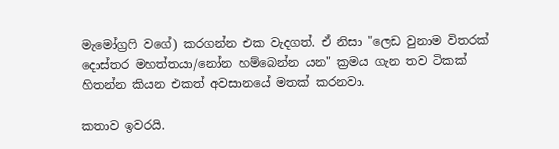මැමෝග්‍රෆි ව‍ගේ) කරගන්න එක වැදගත්. ඒ නිසා "ලෙඩ වුනාම විතරක් දොස්තර මහත්තයා/නෝන හම්බෙන්න යන" ක්‍රමය ගැන තව ටිකක් හිතන්න කියන එකත් අවසානයේ මතක් කරනවා.

කතාව ඉවරයි.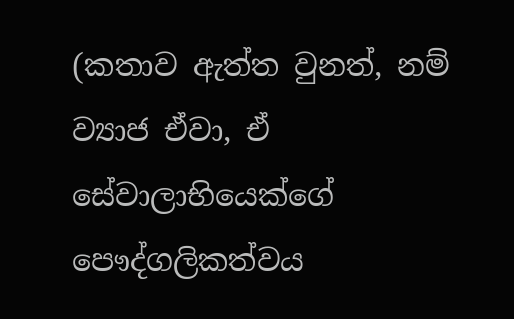(කතාව ඇත්ත වුනත්, නම් ව්‍යාජ ඒවා, ඒ සේවාලාභියෙක්ගේ පෞද්ගලිකත්වය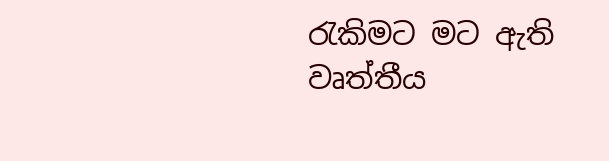රැකිමට මට ඇති වෘත්තීය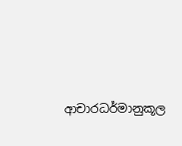ආචාරධර්මානුකූල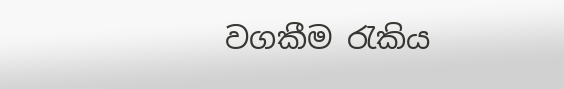වගකීම රැකිය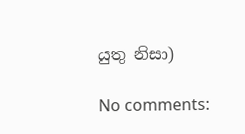යුතු නිසා)

No comments: